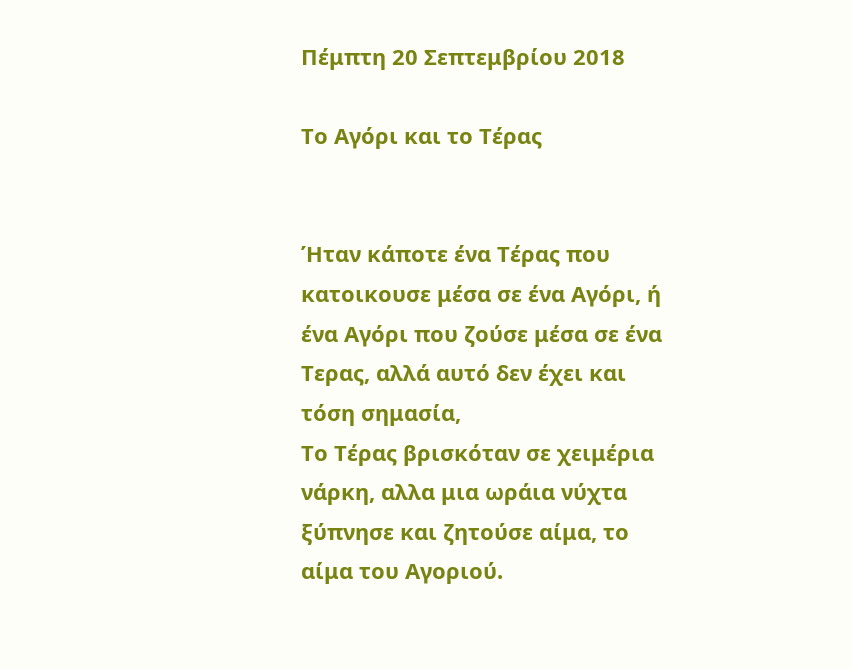Πέμπτη 20 Σεπτεμβρίου 2018

Το Αγόρι και το Τέρας


Ήταν κάποτε ένα Τέρας που κατοικουσε μέσα σε ένα Αγόρι, ή ένα Αγόρι που ζούσε μέσα σε ένα Τερας, αλλά αυτό δεν έχει και τόση σημασία,
Το Τέρας βρισκόταν σε χειμέρια νάρκη, αλλα μια ωράια νύχτα ξύπνησε και ζητούσε αίμα, το αίμα του Αγοριού.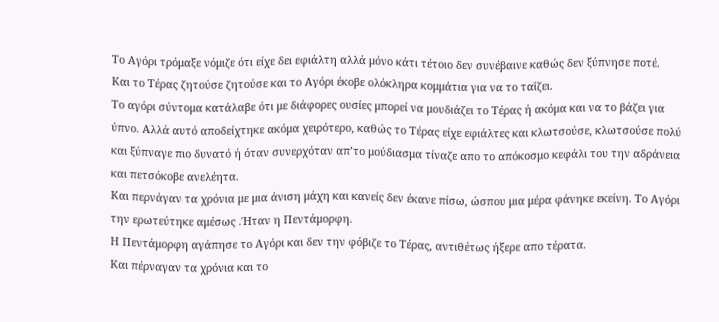Το Αγόρι τρόμαξε νόμιζε ότι είχε δει εφιάλτη αλλά μόνο κάτι τέτοιο δεν συνέβαινε καθώς δεν ξύπνησε ποτέ.
Και το Τέρας ζητούσε ζητούσε και το Αγόρι έκοβε ολόκληρα κομμάτια για να το ταΐζει.
Το αγόρι σύντομα κατάλαβε ότι με διάφορες ουσίες μπορεί να μουδιάζει το Τέρας ή ακόμα και να το βάζει για ύπνο. Αλλά αυτό αποδείχτηκε ακόμα χειρότερο, καθώς το Τέρας είχε εφιάλτες και κλωτσούσε, κλωτσούσε πολύ και ξύπναγε πιο δυνατό ή όταν συνερχόταν απ’το μούδιασμα τίναζε απο το απόκοσμο κεφάλι του την αδράνεια και πετσόκοβε ανελέητα.
Και περνάγαν τα χρόνια με μια άνιση μάχη και κανείς δεν έκανε πίσω, ώσπου μια μέρα φάνηκε εκείνη. Το Αγόρι την ερωτεύτηκε αμέσως .Ήταν η Πεντάμορφη.
Η Πεντάμορφη αγάπησε το Αγόρι και δεν την φόβιζε το Τέρας, αντιθέτως ήξερε απο τέρατα.
Και πέρναγαν τα χρόνια και το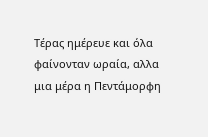Τέρας ημέρευε και όλα φαίνονταν ωραία, αλλα μια μέρα η Πεντάμορφη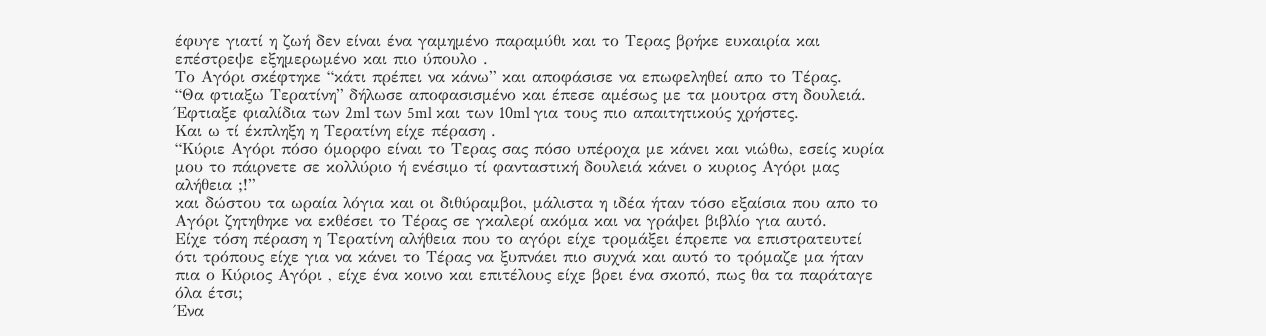έφυγε γιατί η ζωή δεν είναι ένα γαμημένο παραμύθι και το Τερας βρήκε ευκαιρία και επέστρεψε εξημερωμένο και πιο ύπουλο .
Το Αγόρι σκέφτηκε “κάτι πρέπει να κάνω” και αποφάσισε να επωφεληθεί απο το Τέρας.
“Θα φτιαξω Τερατίνη” δήλωσε αποφασισμένο και έπεσε αμέσως με τα μουτρα στη δουλειά.
Έφτιαξε φιαλίδια των 2ml των 5ml και των 10ml για τους πιο απαιτητικούς χρήστες.
Και ω τί έκπληξη η Τερατίνη είχε πέραση .
“Κύριε Αγόρι πόσο όμορφο είναι το Τερας σας πόσο υπέροχα με κάνει και νιώθω, εσείς κυρία μου το πάιρνετε σε κολλύριο ή ενέσιμο τί φανταστική δουλειά κάνει ο κυριος Αγόρι μας αλήθεια ;!”
και δώστου τα ωραία λόγια και οι διθύραμβοι, μάλιστα η ιδέα ήταν τόσο εξαίσια που απο το Αγόρι ζητηθηκε να εκθέσει το Τέρας σε γκαλερί ακόμα και να γράψει βιβλίο για αυτό.
Είχε τόση πέραση η Τερατίνη αλήθεια που το αγόρι είχε τρομάξει έπρεπε να επιστρατευτεί ότι τρόπους είχε για να κάνει το Τέρας να ξυπνάει πιο συχνά και αυτό το τρόμαζε μα ήταν πια ο Κύριος Αγόρι , είχε ένα κοινο και επιτέλους είχε βρει ένα σκοπό, πως θα τα παράταγε όλα έτσι;
Ένα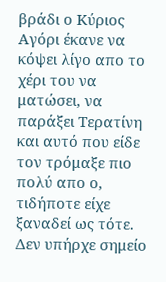βράδι ο Κύριος Αγόρι έκανε να κόψει λίγο απο το χέρι του να ματώσει, να παράξει Τερατίνη
και αυτό που είδε τον τρόμαξε πιο πολύ απο ο, τιδήποτε είχε ξαναδεί ως τότε.
Δεν υπήρχε σημείο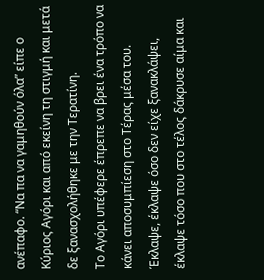ανέπαφο. “Να πα να γαμηθούν όλα” είπε ο Κύριος Αγόρι και από εκείνη τη στιγμή και μετά δε ξανασχολήθηκε με την Τερατίνη.
Το Αγόρι υπέφερε έπρεπε να βρει ένα τρόπο να κάνει αποσυμπίεση στο Τέρας μέσα του.
Έκλαψε, έκλαψε όσο δεν είχε ξανακλάψει, έκλαψε τόσο που στο τέλος δάκρυσε αίμα και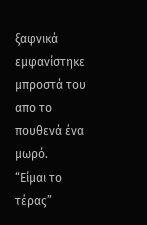ξαφνικά εμφανίστηκε μπροστά του απο το πουθενά ένα μωρό.
“Είμαι το τέρας”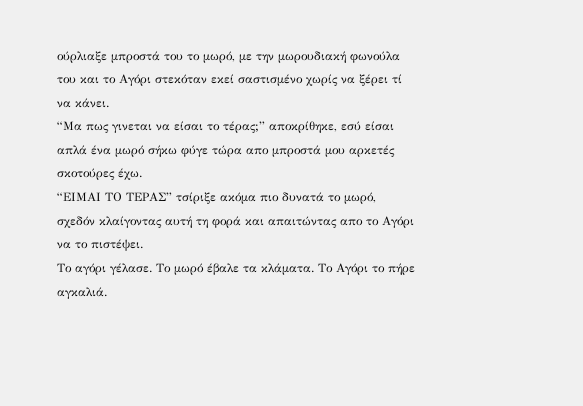ούρλιαξε μπροστά του το μωρό, με την μωρουδιακή φωνούλα του και το Αγόρι στεκόταν εκεί σαστισμένο χωρίς να ξέρει τί να κάνει.
“Μα πως γινεται να είσαι το τέρας;” αποκρίθηκε, εσύ είσαι απλά ένα μωρό σήκω φύγε τώρα απο μπροστά μου αρκετές σκοτούρες έχω.
“ΕΙΜΑΙ ΤΟ ΤΕΡΑΣ” τσίριξε ακόμα πιο δυνατά το μωρό, σχεδόν κλαίγοντας αυτή τη φορά και απαιτώντας απο το Αγόρι να το πιστέψει.
Το αγόρι γέλασε. Το μωρό έβαλε τα κλάματα. Το Αγόρι το πήρε αγκαλιά.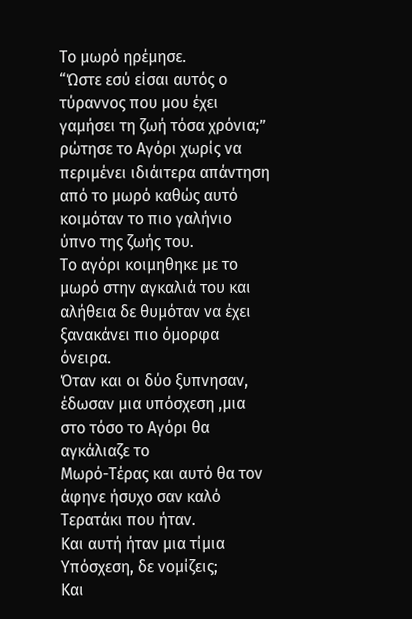Το μωρό ηρέμησε.
“Ώστε εσύ είσαι αυτός ο τύραννος που μου έχει γαμήσει τη ζωή τόσα χρόνια;” ρώτησε το Αγόρι χωρίς να περιμένει ιδιάιτερα απάντηση από το μωρό καθώς αυτό κοιμόταν το πιο γαλήνιο ύπνο της ζωής του.
Το αγόρι κοιμηθηκε με το μωρό στην αγκαλιά του και αλήθεια δε θυμόταν να έχει ξανακάνει πιο όμορφα όνειρα.
Όταν και οι δύο ξυπνησαν, έδωσαν μια υπόσχεση ,μια στο τόσο το Αγόρι θα αγκάλιαζε το
Μωρό-Τέρας και αυτό θα τον άφηνε ήσυχο σαν καλό Τερατάκι που ήταν.
Και αυτή ήταν μια τίμια Υπόσχεση, δε νομίζεις;
Και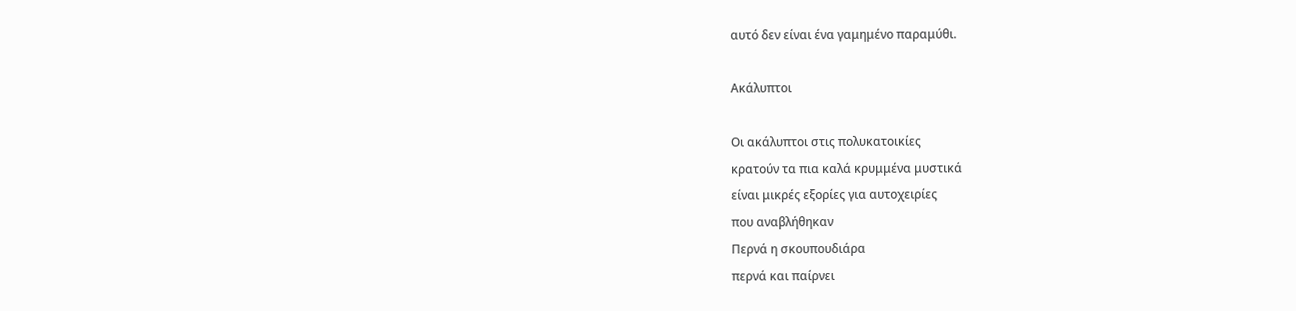αυτό δεν είναι ένα γαμημένο παραμύθι.

Ακάλυπτοι

Οι ακάλυπτοι στις πολυκατοικίες
κρατούν τα πια καλά κρυμμένα μυστικά
είναι μικρές εξορίες για αυτοχειρίες
που αναβλήθηκαν
Περνά η σκουπουδιάρα
περνά και παίρνει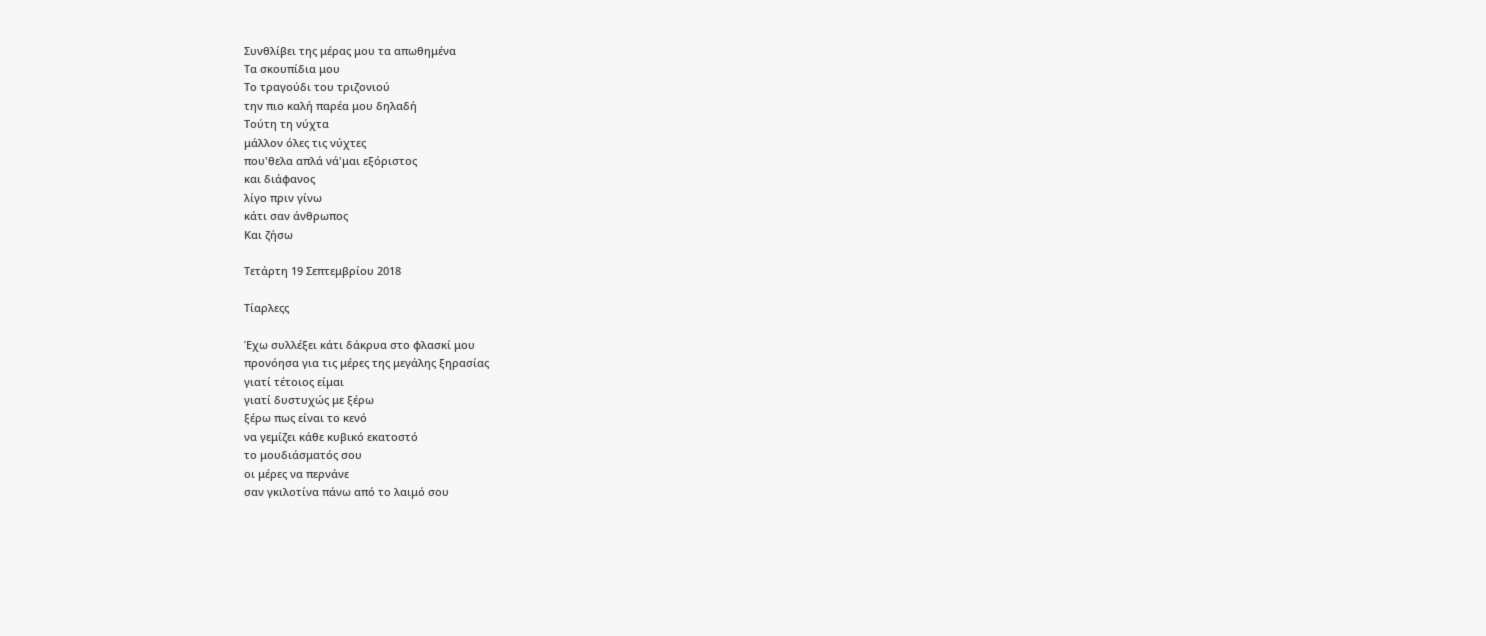Συνθλίβει της μέρας μου τα απωθημένα
Τα σκουπίδια μου
Το τραγούδι του τριζονιού
την πιο καλή παρέα μου δηλαδή
Τούτη τη νύχτα
μάλλον όλες τις νύχτες
που'θελα απλά νά'μαι εξόριστος
και διάφανος
λίγο πριν γίνω
κάτι σαν άνθρωπος
Και ζήσω

Τετάρτη 19 Σεπτεμβρίου 2018

Τίαρλεςς

Έχω συλλέξει κάτι δάκρυα στο φλασκί μου
προνόησα για τις μέρες της μεγάλης ξηρασίας
γιατί τέτοιος είμαι
γιατί δυστυχώς με ξέρω
ξέρω πως είναι το κενό
να γεμίζει κάθε κυβικό εκατοστό
το μουδιάσματός σου
οι μέρες να περνάνε
σαν γκιλοτίνα πάνω από το λαιμό σου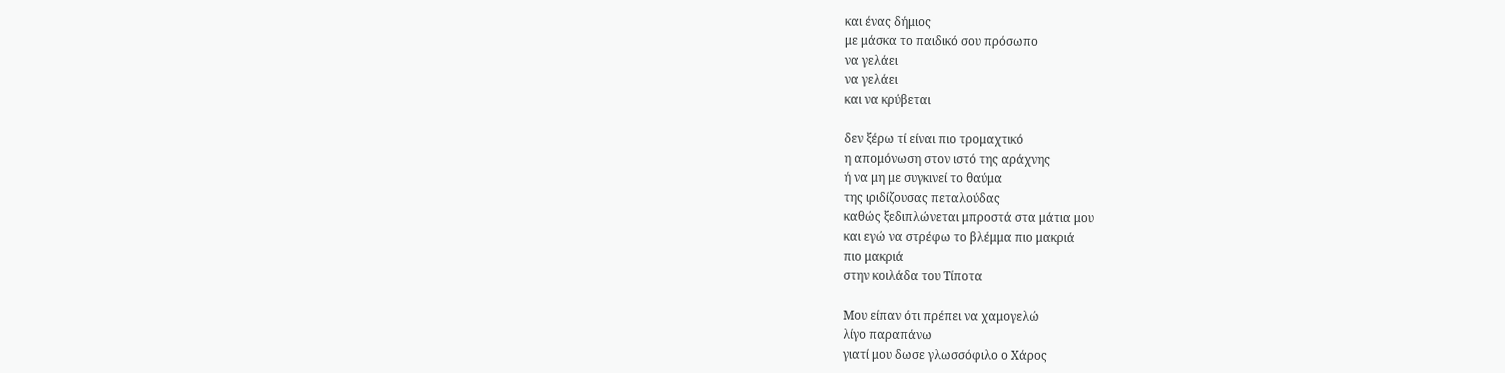και ένας δήμιος
με μάσκα το παιδικό σου πρόσωπο
να γελάει
να γελάει
και να κρύβεται

δεν ξέρω τί είναι πιο τρομαχτικό
η απομόνωση στον ιστό της αράχνης
ή να μη με συγκινεί το θαύμα
της ιριδίζουσας πεταλούδας
καθώς ξεδιπλώνεται μπροστά στα μάτια μου
και εγώ να στρέφω το βλέμμα πιο μακριά
πιο μακριά
στην κοιλάδα του Τίποτα

Μου είπαν ότι πρέπει να χαμογελώ
λίγο παραπάνω
γιατί μου δωσε γλωσσόφιλο ο Χάρος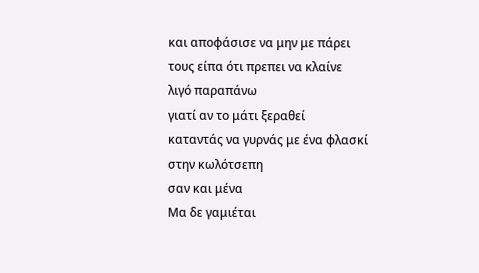και αποφάσισε να μην με πάρει
τους είπα ότι πρεπει να κλαίνε
λιγό παραπάνω
γιατί αν το μάτι ξεραθεί
καταντάς να γυρνάς με ένα φλασκί
στην κωλότσεπη
σαν και μένα
Μα δε γαμιέται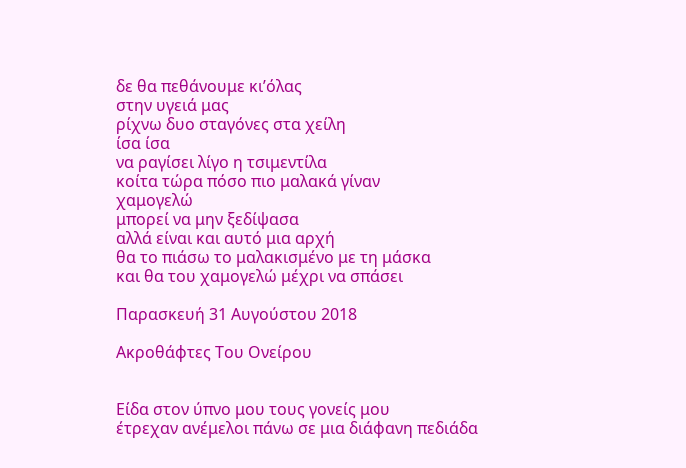δε θα πεθάνουμε κι’όλας
στην υγειά μας
ρίχνω δυο σταγόνες στα χείλη
ίσα ίσα
να ραγίσει λίγο η τσιμεντίλα
κοίτα τώρα πόσο πιο μαλακά γίναν
χαμογελώ
μπορεί να μην ξεδίψασα
αλλά είναι και αυτό μια αρχή
θα το πιάσω το μαλακισμένο με τη μάσκα
και θα του χαμογελώ μέχρι να σπάσει

Παρασκευή 31 Αυγούστου 2018

Ακροθάφτες Του Ονείρου


Είδα στον ύπνο μου τους γονείς μου
έτρεχαν ανέμελοι πάνω σε μια διάφανη πεδιάδα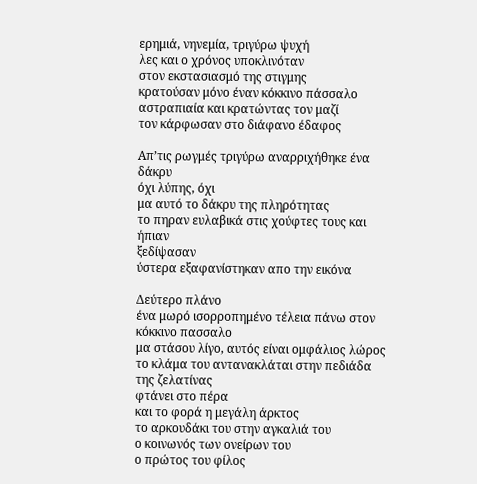ερημιά, νηνεμία, τριγύρω ψυχή
λες και ο χρόνος υποκλινόταν
στον εκστασιασμό της στιγμης
κρατούσαν μόνο έναν κόκκινο πάσσαλο
αστραπιαία και κρατώντας τον μαζί
τον κάρφωσαν στο διάφανο έδαφος

Απ’τις ρωγμές τριγύρω αναρριχήθηκε ένα δάκρυ
όχι λύπης, όχι
μα αυτό το δάκρυ της πληρότητας
το πηραν ευλαβικά στις χούφτες τους και ήπιαν
ξεδίψασαν
ύστερα εξαφανίστηκαν απο την εικόνα

Δεύτερο πλάνο
ένα μωρό ισορροπημένο τέλεια πάνω στον κόκκινο πασσαλο
μα στάσου λίγο, αυτός είναι ομφάλιος λώρος
το κλάμα του αντανακλάται στην πεδιάδα της ζελατίνας
φτάνει στο πέρα
και το φορά η μεγάλη άρκτος
το αρκουδάκι του στην αγκαλιά του
ο κοινωνός των ονείρων του
ο πρώτος του φίλος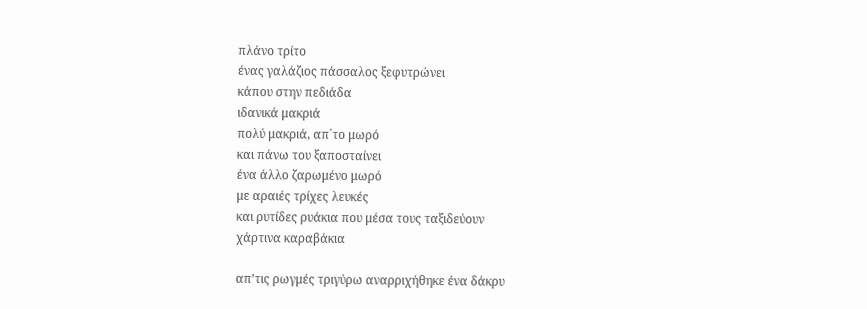πλάνο τρίτο
ένας γαλάζιος πάσσαλος ξεφυτρώνει
κάπου στην πεδιάδα
ιδανικά μακριά
πολύ μακριά, απ´το μωρό
και πάνω του ξαποσταίνει
ένα άλλο ζαρωμένο μωρό
με αραιές τρίχες λευκές
και ρυτίδες ρυάκια που μέσα τους ταξιδεύουν
χάρτινα καραβάκια

απ’τις ρωγμές τριγύρω αναρριχήθηκε ένα δάκρυ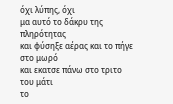όχι λύπης, όχι
μα αυτό το δάκρυ της πληρότητας
και φύσηξε αέρας και το πήγε στο μωρό
και εκατσε πάνω στο τριτο του μάτι
το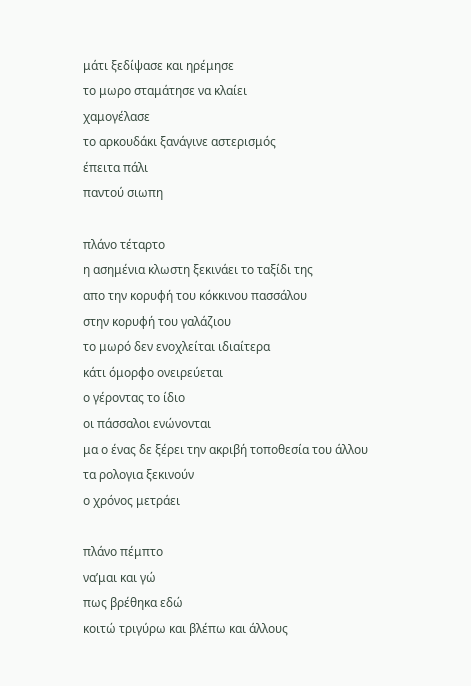μάτι ξεδίψασε και ηρέμησε
το μωρο σταμάτησε να κλαίει
χαμογέλασε
το αρκουδάκι ξανάγινε αστερισμός
έπειτα πάλι
παντού σιωπη

πλάνο τέταρτο
η ασημένια κλωστη ξεκινάει το ταξίδι της
απο την κορυφή του κόκκινου πασσάλου
στην κορυφή του γαλάζιου
το μωρό δεν ενοχλείται ιδιαίτερα
κάτι όμορφο ονειρεύεται
ο γέροντας το ίδιο
οι πάσσαλοι ενώνονται
μα ο ένας δε ξέρει την ακριβή τοποθεσία του άλλου
τα ρολογια ξεκινούν
ο χρόνος μετράει

πλάνο πέμπτο
να’μαι και γώ
πως βρέθηκα εδώ
κοιτώ τριγύρω και βλέπω και άλλους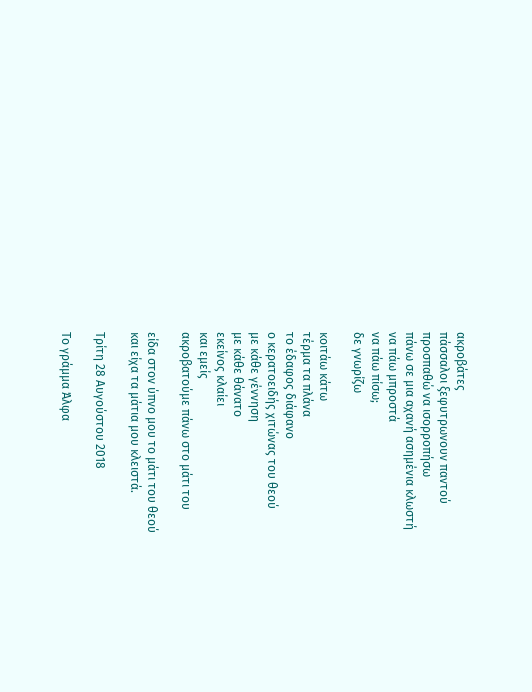ακροβάτες
πάσσαλοι ξεφυτρωνουν παντού
προσπαθώ να ισορροπήσω
πάνω σε μια αχανή ασημένια κλωστή
να πάω μπροστά
να πάω πίσω;
δε γνωρίζω

κοιτάω κάτω
τέρμα τα πλάνα
το έδαφος διάφανο
ο κερατοειδής χιτώνας του θεού
με κάθε γέννηση
με κάθε θάνατο
εκείνος κλαίει
και εμείς
ακροβατούμε πάνω στο μάτι του

είδα στον ύπνο μου το μάτι του θεού
και είχα τα μάτια μου κλειστά.

Τρίτη 28 Αυγούστου 2018

Το γράμμα Άλφα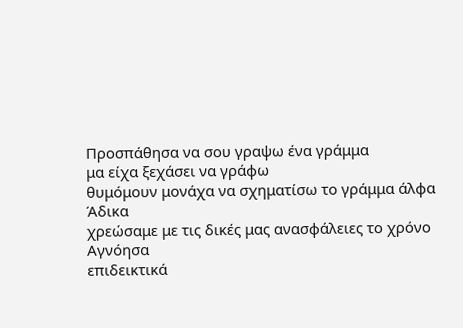Προσπάθησα να σου γραψω ένα γράμμα
μα είχα ξεχάσει να γράφω
θυμόμουν μονάχα να σχηματίσω το γράμμα άλφα
Άδικα
χρεώσαμε με τις δικές μας ανασφάλειες το χρόνο
Αγνόησα
επιδεικτικά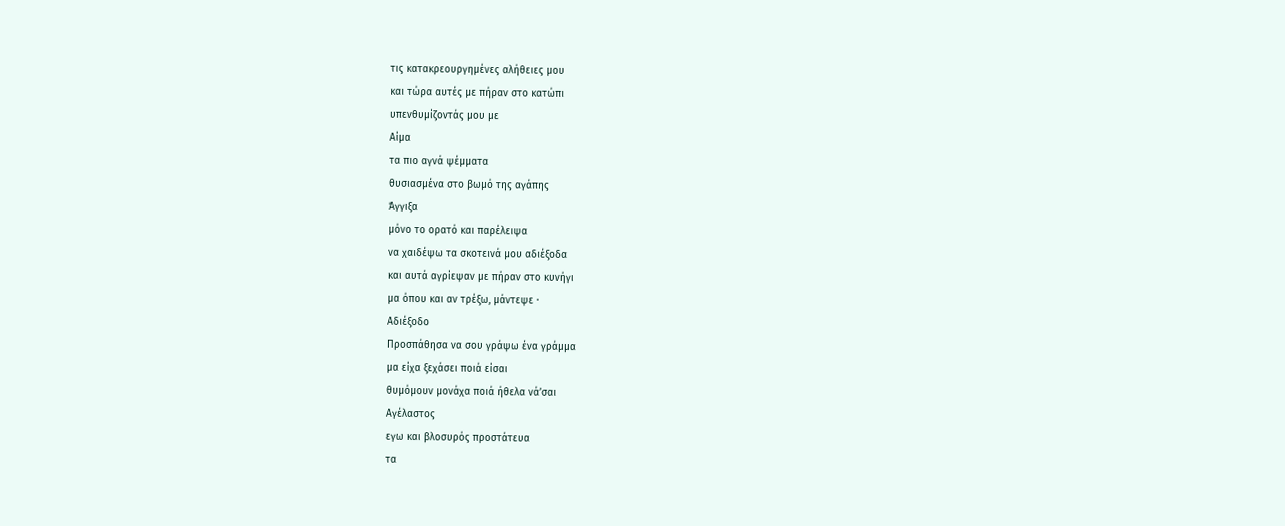τις κατακρεουργημένες αλήθειες μου
και τώρα αυτές με πήραν στο κατώπι
υπενθυμίζοντάς μου με
Aίμα
τα πιο αγνά ψέμματα
θυσιασμένα στο βωμό της αγάπης
Άγγιξα
μόνο το ορατό και παρέλειψα
να χαιδέψω τα σκοτεινά μου αδιέξοδα
και αυτά αγρίεψαν με πήραν στο κυνήγι
μα όπου και αν τρέξω, μάντεψε ·
Αδιέξοδο
Προσπάθησα να σου γράψω ένα γράμμα
μα είχα ξεχάσει ποιά είσαι
θυμόμουν μονάχα ποιά ήθελα νά’σαι
Αγέλαστος
εγω και βλοσυρός προστάτευα
τα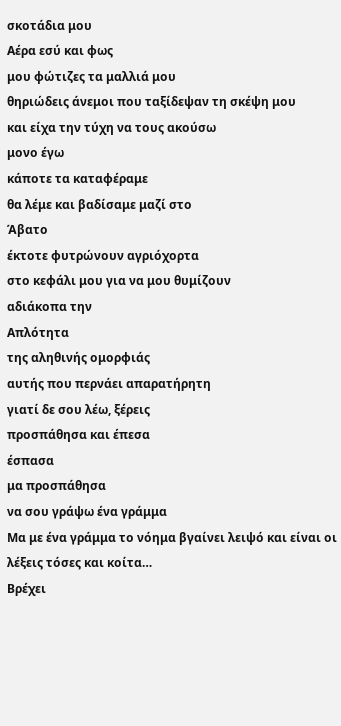σκοτάδια μου
Αέρα εσύ και φως
μου φώτιζες τα μαλλιά μου
θηριώδεις άνεμοι που ταξίδεψαν τη σκέψη μου
και είχα την τύχη να τους ακούσω
μονο έγω
κάποτε τα καταφέραμε
θα λέμε και βαδίσαμε μαζί στο
Άβατο
έκτοτε φυτρώνουν αγριόχορτα
στο κεφάλι μου για να μου θυμίζουν
αδιάκοπα την
Απλότητα
της αληθινής ομορφιάς
αυτής που περνάει απαρατήρητη
γιατί δε σου λέω, ξέρεις
προσπάθησα και έπεσα
έσπασα
μα προσπάθησα
να σου γράψω ένα γράμμα
Μα με ένα γράμμα το νόημα βγαίνει λειψό και είναι οι λέξεις τόσες και κοίτα…
Βρέχει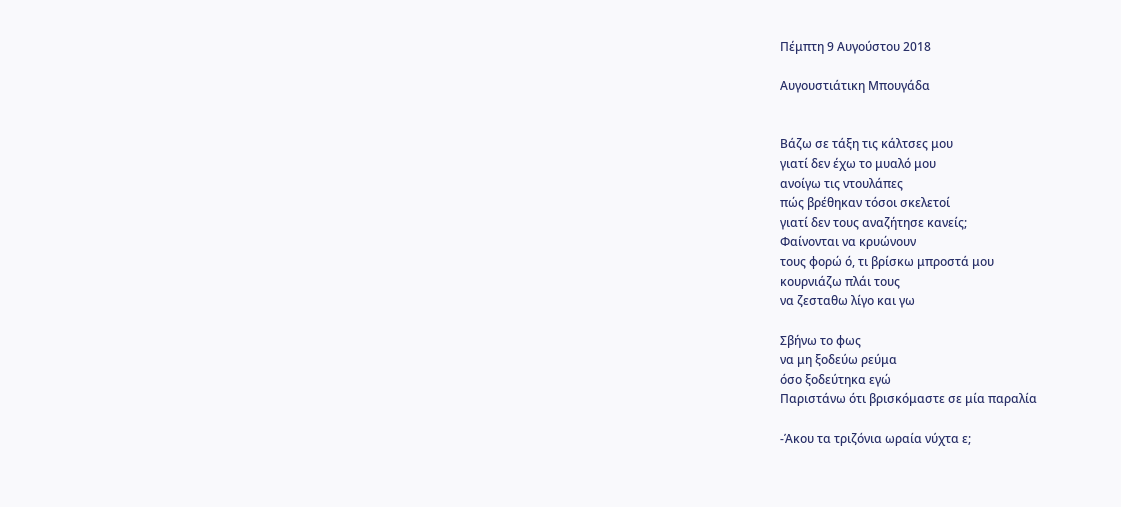Πέμπτη 9 Αυγούστου 2018

Αυγουστιάτικη Μπουγάδα


Βάζω σε τάξη τις κάλτσες μου
γιατί δεν έχω το μυαλό μου
ανοίγω τις ντουλάπες
πώς βρέθηκαν τόσοι σκελετοί
γιατί δεν τους αναζήτησε κανείς;
Φαίνονται να κρυώνουν
τους φορώ ό, τι βρίσκω μπροστά μου
κουρνιάζω πλάι τους
να ζεσταθω λίγο και γω

Σβήνω το φως
να μη ξοδεύω ρεύμα
όσο ξοδεύτηκα εγώ
Παριστάνω ότι βρισκόμαστε σε μία παραλία

-Άκου τα τριζόνια ωραία νύχτα ε;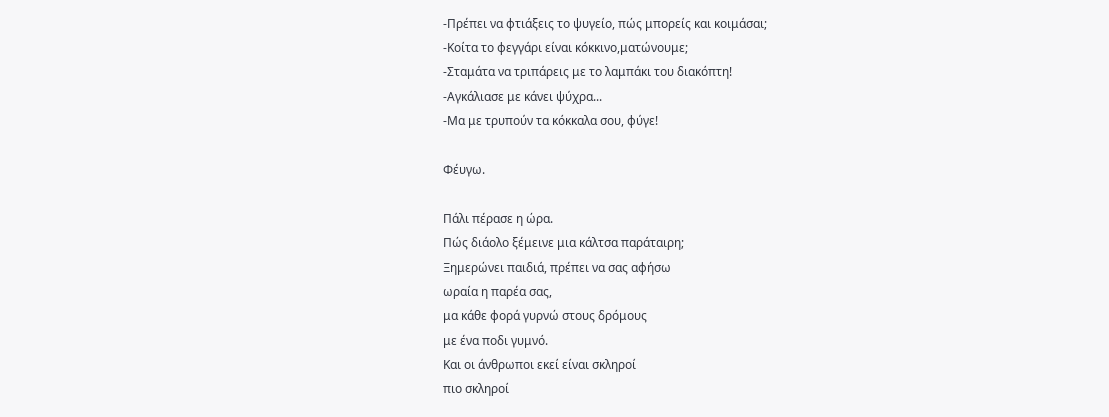-Πρέπει να φτιάξεις το ψυγείο, πώς μπορείς και κοιμάσαι;
-Κοίτα το φεγγάρι είναι κόκκινο,ματώνουμε;
-Σταμάτα να τριπάρεις με το λαμπάκι του διακόπτη!
-Αγκάλιασε με κάνει ψύχρα...
-Μα με τρυπούν τα κόκκαλα σου, φύγε!

Φέυγω.

Πάλι πέρασε η ώρα.
Πώς διάολο ξέμεινε μια κάλτσα παράταιρη;
Ξημερώνει παιδιά, πρέπει να σας αφήσω
ωραία η παρέα σας,
μα κάθε φορά γυρνώ στους δρόμους
με ένα ποδι γυμνό.
Και οι άνθρωποι εκεί είναι σκληροί
πιο σκληροί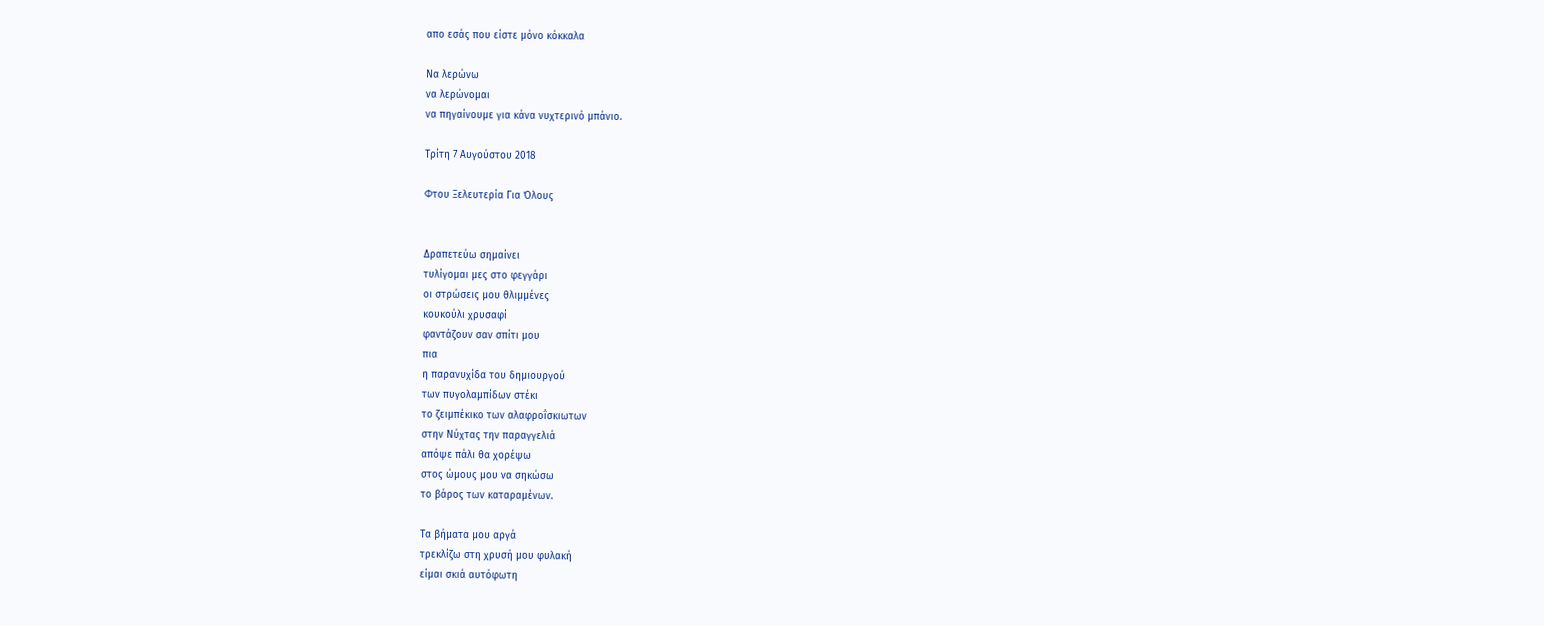απο εσάς που είστε μόνο κόκκαλα

Να λερώνω
να λερώνομαι
να πηγαίνουμε για κάνα νυχτερινό μπάνιο.

Τρίτη 7 Αυγούστου 2018

Φτου Ξελευτερία Για Όλους


Δραπετεύω σημαίνει
τυλίγομαι μες στο φεγγάρι
οι στρώσεις μου θλιμμένες
κουκούλι χρυσαφί
φαντάζουν σαν σπίτι μου
πια
η παρανυχίδα του δημιουργού
των πυγολαμπίδων στέκι
το ζειμπέκικο των αλαφροΐσκιωτων
στην Νύχτας την παραγγελιά
απόψε πάλι θα χορέψω
στος ώμους μου να σηκώσω
το βάρος των καταραμένων.

Τα βήματα μου αργά
τρεκλίζω στη χρυσή μου φυλακή
είμαι σκιά αυτόφωτη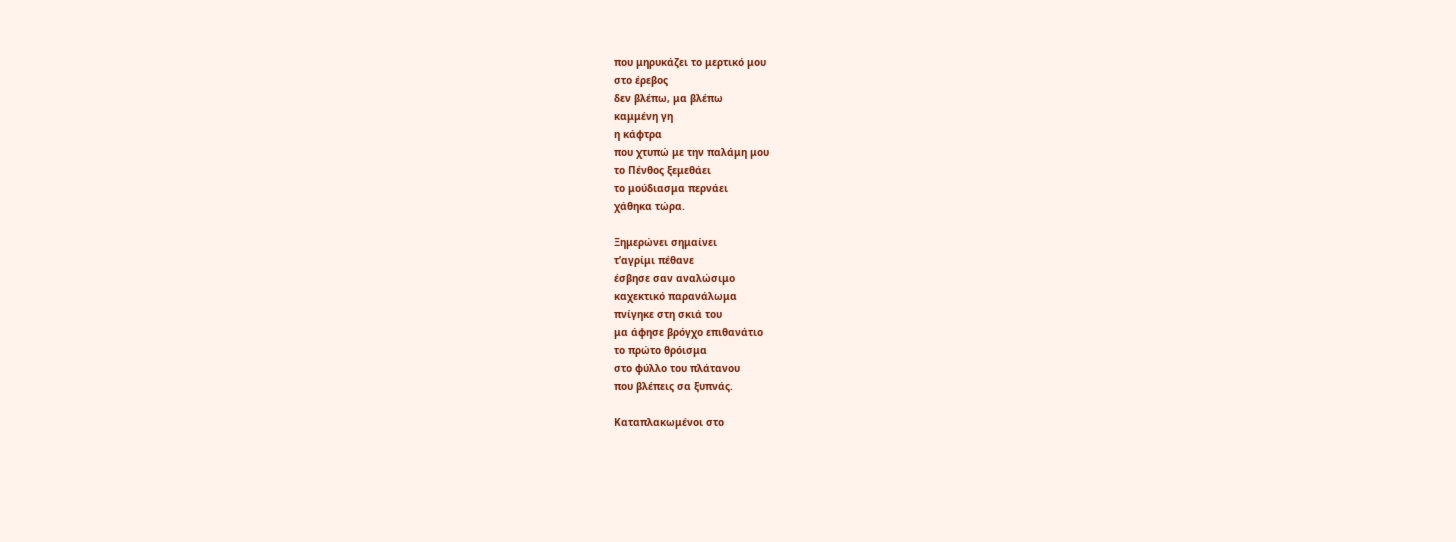που μηρυκάζει το μερτικό μου
στο έρεβος
δεν βλέπω, μα βλέπω
καμμένη γη
η κάφτρα
που χτυπώ με την παλάμη μου
το Πένθος ξεμεθάει
το μούδιασμα περνάει
χάθηκα τώρα.

Ξημερώνει σημαίνει
τ’αγρίμι πέθανε
έσβησε σαν αναλώσιμο
καχεκτικό παρανάλωμα
πνίγηκε στη σκιά του
μα άφησε βρόγχο επιθανάτιο
το πρώτο θρόισμα
στο φύλλο του πλάτανου
που βλέπεις σα ξυπνάς.

Καταπλακωμένοι στο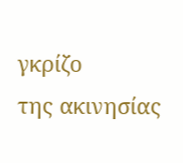γκρίζο
της ακινησίας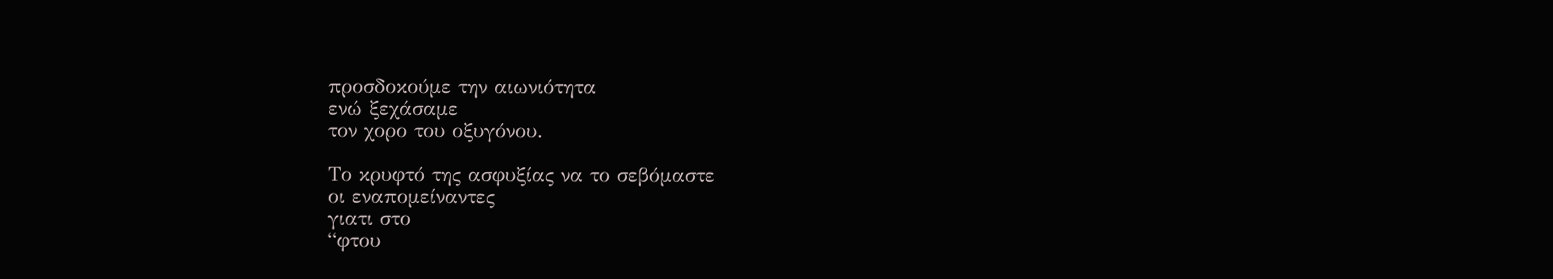προσδοκούμε την αιωνιότητα
ενώ ξεχάσαμε
τον χορο του οξυγόνου.

Το κρυφτό της ασφυξίας να το σεβόμαστε
οι εναπομείναντες
γιατι στο
“φτου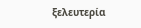ξελευτερία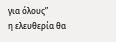για όλους”
η ελευθερία θα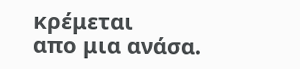κρέμεται
απο μια ανάσα.